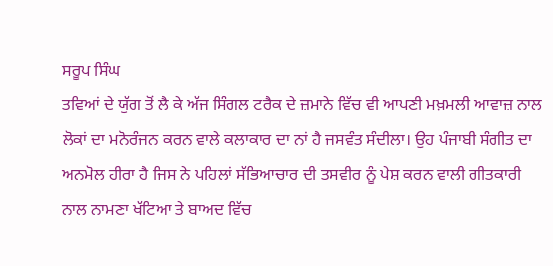ਸਰੂਪ ਸਿੰਘ
ਤਵਿਆਂ ਦੇ ਯੁੱਗ ਤੋਂ ਲੈ ਕੇ ਅੱਜ ਸਿੰਗਲ ਟਰੈਕ ਦੇ ਜ਼ਮਾਨੇ ਵਿੱਚ ਵੀ ਆਪਣੀ ਮਖ਼ਮਲੀ ਆਵਾਜ਼ ਨਾਲ ਲੋਕਾਂ ਦਾ ਮਨੋਰੰਜਨ ਕਰਨ ਵਾਲੇ ਕਲਾਕਾਰ ਦਾ ਨਾਂ ਹੈ ਜਸਵੰਤ ਸੰਦੀਲਾ। ਉਹ ਪੰਜਾਬੀ ਸੰਗੀਤ ਦਾ ਅਨਮੋਲ ਹੀਰਾ ਹੈ ਜਿਸ ਨੇ ਪਹਿਲਾਂ ਸੱਭਿਆਚਾਰ ਦੀ ਤਸਵੀਰ ਨੂੰ ਪੇਸ਼ ਕਰਨ ਵਾਲੀ ਗੀਤਕਾਰੀ ਨਾਲ ਨਾਮਣਾ ਖੱਟਿਆ ਤੇ ਬਾਅਦ ਵਿੱਚ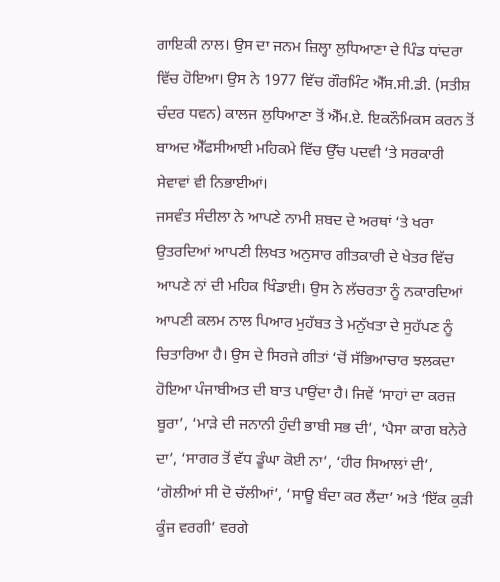ਗਾਇਕੀ ਨਾਲ। ਉਸ ਦਾ ਜਨਮ ਜ਼ਿਲ੍ਹਾ ਲੁਧਿਆਣਾ ਦੇ ਪਿੰਡ ਧਾਂਦਰਾ ਵਿੱਚ ਹੋਇਆ। ਉਸ ਨੇ 1977 ਵਿੱਚ ਗੌਰਮਿੰਟ ਐੱਸ.ਸੀ.ਡੀ. (ਸਤੀਸ਼ ਚੰਦਰ ਧਵਨ) ਕਾਲਜ ਲੁਧਿਆਣਾ ਤੋਂ ਐੱਮ.ਏ. ਇਕਨੌਮਿਕਸ ਕਰਨ ਤੋਂ ਬਾਅਦ ਐੱਫਸੀਆਈ ਮਹਿਕਮੇ ਵਿੱਚ ਉੱਚ ਪਦਵੀ ‘ਤੇ ਸਰਕਾਰੀ ਸੇਵਾਵਾਂ ਵੀ ਨਿਭਾਈਆਂ।
ਜਸਵੰਤ ਸੰਦੀਲਾ ਨੇ ਆਪਣੇ ਨਾਮੀ ਸ਼ਬਦ ਦੇ ਅਰਥਾਂ ‘ਤੇ ਖਰਾ ਉਤਰਦਿਆਂ ਆਪਣੀ ਲਿਖਤ ਅਨੁਸਾਰ ਗੀਤਕਾਰੀ ਦੇ ਖੇਤਰ ਵਿੱਚ ਆਪਣੇ ਨਾਂ ਦੀ ਮਹਿਕ ਖਿੰਡਾਈ। ਉਸ ਨੇ ਲੱਚਰਤਾ ਨੂੰ ਨਕਾਰਦਿਆਂ ਆਪਣੀ ਕਲਮ ਨਾਲ ਪਿਆਰ ਮੁਹੱਬਤ ਤੇ ਮਨੁੱਖਤਾ ਦੇ ਸੁਹੱਪਣ ਨੂੰ ਚਿਤਾਰਿਆ ਹੈ। ਉਸ ਦੇ ਸਿਰਜੇ ਗੀਤਾਂ ‘ਚੋਂ ਸੱਭਿਆਚਾਰ ਝਲਕਦਾ ਹੋਇਆ ਪੰਜਾਬੀਅਤ ਦੀ ਬਾਤ ਪਾਉਂਦਾ ਹੈ। ਜਿਵੇਂ ‘ਸਾਹਾਂ ਦਾ ਕਰਜ਼ ਬੂਰਾ’, ‘ਮਾੜੇ ਦੀ ਜਨਾਨੀ ਹੁੰਦੀ ਭਾਬੀ ਸਭ ਦੀ’, ‘ਪੈਸਾ ਕਾਗ ਬਨੇਰੇ ਦਾ’, ‘ਸਾਗਰ ਤੋਂ ਵੱਧ ਡੂੰਘਾ ਕੋਈ ਨਾ’, ‘ਹੀਰ ਸਿਆਲਾਂ ਦੀ’, ‘ਗੋਲੀਆਂ ਸੀ ਦੋ ਚੱਲੀਆਂ’, ‘ਸਾਊ ਬੰਦਾ ਕਰ ਲੈਂਦਾ’ ਅਤੇ ‘ਇੱਕ ਕੁੜੀ ਕੂੰਜ ਵਰਗੀ’ ਵਰਗੇ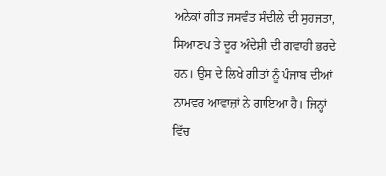ਅਨੇਕਾਂ ਗੀਤ ਜਸਵੰਤ ਸੰਦੀਲੇ ਦੀ ਸੁਹਜਤਾ, ਸਿਆਣਪ ਤੇ ਦੂਰ ਅੰਦੇਸ਼ੀ ਦੀ ਗਵਾਹੀ ਭਰਦੇ ਹਨ। ਉਸ ਦੇ ਲਿਖੇ ਗੀਤਾਂ ਨੂੰ ਪੰਜਾਬ ਦੀਆਂ ਨਾਮਵਰ ਆਵਾਜ਼ਾਂ ਨੇ ਗਾਇਆ ਹੈ। ਜਿਨ੍ਹਾਂ ਵਿੱਚ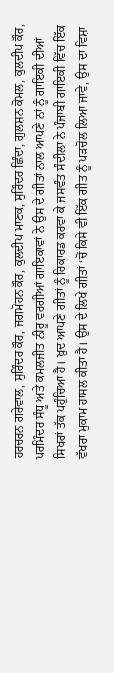ਹਰਚਰਨ ਗਰੇਵਾਲ, ਸੁਰਿੰਦਰ ਕੌਰ, ਜਗਮੋਹਨ ਕੌਰ, ਕੁਲਦੀਪ ਮਾਣਕ, ਸੁਰਿੰਦਰ ਛਿੰਦਾ, ਗੁਲਸ਼ਨ ਕੋਮਲ, ਕੁਲਦੀਪ ਕੌਰ, ਪਰਮਿੰਦਰ ਸੰਧੂ ਅਤੇ ਕਮਲਜੀਤ ਨੀਰੂ ਵਰਗੀਆਂ ਗਾਇਕਾਵਾਂ ਨੇ ਉਸ ਦੇ ਗੀਤਾਂ ਨਾਲ ਆਪਣੇ ਨਾਂ ਨੂੰ ਗਾਇਕੀ ਦੀਆਂ ਸਿਖਰਾਂ ਤੱਕ ਪਹੁੰਚਿਆ ਹੈ। ਖ਼ੁਦ ਆਪਣੇ ਗੀਤਾਂ ਨੂੰ ਰਿਕਾਰਡ ਕਰਵਾ ਕੇ ਜਸਵੰਤ ਸੰਦੀਲਾ ਨੇ ਪੰਜਾਬੀ ਗਾਇਕੀ ਵਿੱਚ ਇੱਕ ਵੱਖਰਾ ਮੁਕਾਮ ਹਾਸਲ ਕੀਤਾ ਹੈ। ਉਸ ਦੇ ਲਿਖੇ ਗੀਤਾਂ ‘ਚੋਂ ਕਿਸੇ ਵੀ ਇੱਕ ਗੀਤ ਨੂੰ ਪੜਚੋਲ ਲਿਆ ਜਾਵੇ, ਉਸ ਦਾ ਵਿਸ਼ਾ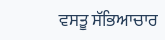ਵਸਤੂ ਸੱਭਿਆਚਾਰ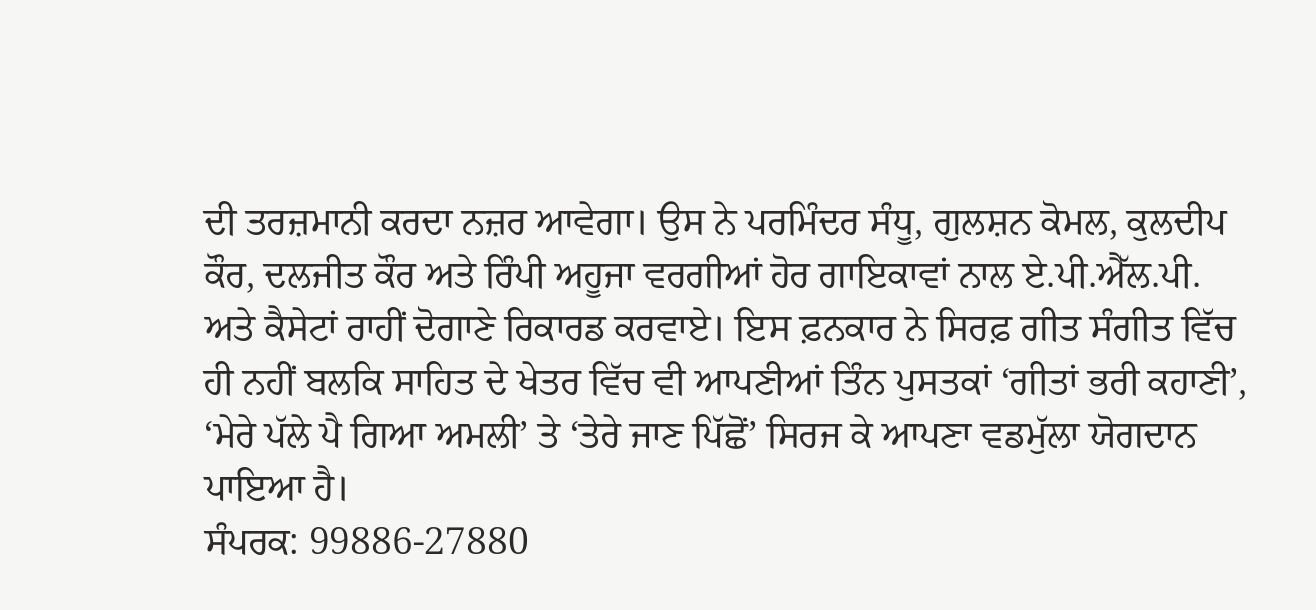ਦੀ ਤਰਜ਼ਮਾਨੀ ਕਰਦਾ ਨਜ਼ਰ ਆਵੇਗਾ। ਉਸ ਨੇ ਪਰਮਿੰਦਰ ਸੰਧੂ, ਗੁਲਸ਼ਨ ਕੋਮਲ, ਕੁਲਦੀਪ ਕੌਰ, ਦਲਜੀਤ ਕੌਰ ਅਤੇ ਰਿੰਪੀ ਅਹੂਜਾ ਵਰਗੀਆਂ ਹੋਰ ਗਾਇਕਾਵਾਂ ਨਾਲ ਏ.ਪੀ.ਐੱਲ.ਪੀ. ਅਤੇ ਕੈਸੇਟਾਂ ਰਾਹੀਂ ਦੋਗਾਣੇ ਰਿਕਾਰਡ ਕਰਵਾਏ। ਇਸ ਫ਼ਨਕਾਰ ਨੇ ਸਿਰਫ਼ ਗੀਤ ਸੰਗੀਤ ਵਿੱਚ ਹੀ ਨਹੀਂ ਬਲਕਿ ਸਾਹਿਤ ਦੇ ਖੇਤਰ ਵਿੱਚ ਵੀ ਆਪਣੀਆਂ ਤਿੰਨ ਪੁਸਤਕਾਂ ‘ਗੀਤਾਂ ਭਰੀ ਕਹਾਣੀ’, ‘ਮੇਰੇ ਪੱਲੇ ਪੈ ਗਿਆ ਅਮਲੀ’ ਤੇ ‘ਤੇਰੇ ਜਾਣ ਪਿੱਛੋਂ’ ਸਿਰਜ ਕੇ ਆਪਣਾ ਵਡਮੁੱਲਾ ਯੋਗਦਾਨ ਪਾਇਆ ਹੈ।
ਸੰਪਰਕ: 99886-27880